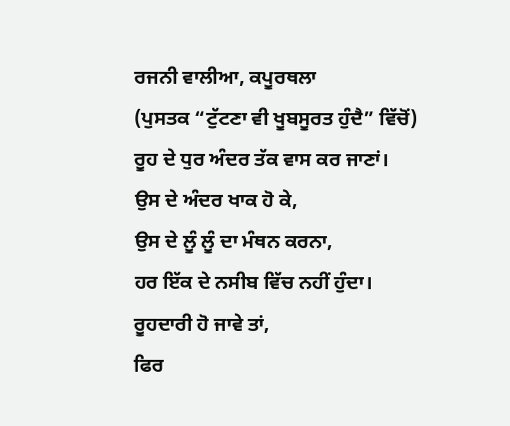ਰਜਨੀ ਵਾਲੀਆ, ਕਪੂਰਥਲਾ
(ਪੁਸਤਕ “ਟੁੱਟਣਾ ਵੀ ਖੂਬਸੂਰਤ ਹੁੰਦੈ” ਵਿੱਚੋਂ)
ਰੂਹ ਦੇ ਧੁਰ ਅੰਦਰ ਤੱਕ ਵਾਸ ਕਰ ਜਾਣਾਂ।
ਉਸ ਦੇ ਅੰਦਰ ਖਾਕ ਹੋ ਕੇ,
ਉਸ ਦੇ ਲੂੰ ਲੂੰ ਦਾ ਮੰਥਨ ਕਰਨਾ,
ਹਰ ਇੱਕ ਦੇ ਨਸੀਬ ਵਿੱਚ ਨਹੀਂ ਹੁੰਦਾ।
ਰੂਹਦਾਰੀ ਹੋ ਜਾਵੇ ਤਾਂ,
ਫਿਰ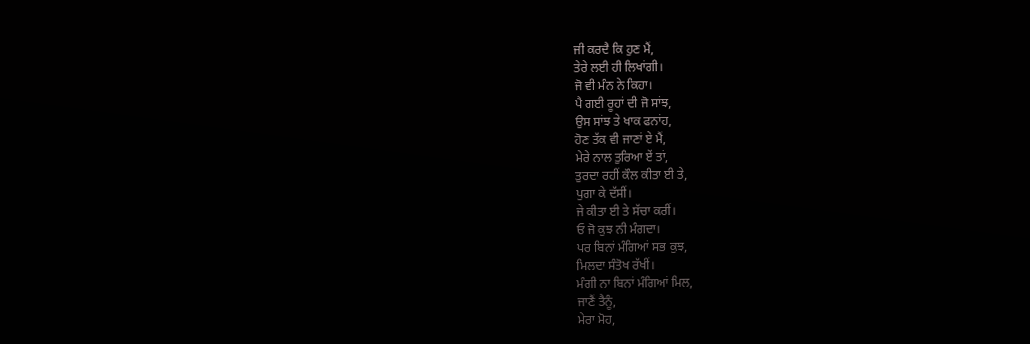ਜੀ ਕਰਦੈ ਕਿ ਹੁਣ ਮੈਂ,
ਤੇਰੇ ਲਈ ਹੀ ਲਿਖਾਂਗੀ।
ਜੋ ਵੀ ਮੰਨ ਨੇ ਕਿਹਾ।
ਪੈ ਗਈ ਰੂਹਾਂ ਦੀ ਜੋ ਸਾਂਝ,
ਉਸ ਸਾਂਝ ਤੇ ਖਾਕ ਫਨਾਂਹ,
ਹੋਣ ਤੱਕ ਵੀ ਜਾਣਾਂ ਏ ਮੈਂ,
ਮੇਰੇ ਨਾਲ ਤੁਰਿਆ ਏਂ ਤਾਂ,
ਤੁਰਦਾ ਰਹੀਂ ਕੌਲ ਕੀਤਾ ਈ ਤੇ,
ਪੁਗਾ ਕੇ ਦੱਸੀਂ।
ਜੇ ਕੀਤਾ ਈ ਤੇ ਸੱਚਾ ਕਰੀਂ।
ਓ ਜੋ ਕੁਝ ਨੀ ਮੰਗਦਾ।
ਪਰ ਬਿਨਾਂ ਮੰਗਿਆਂ ਸਭ ਕੁਝ,
ਮਿਲਦਾ ਸੰਤੋਖ ਰੱਖੀਂ।
ਮੰਗੀ ਨਾ ਬਿਨਾਂ ਮੰਗਿਆਂ ਮਿਲ,
ਜਾਣੈਂ ਤੈਨੂੰ,
ਮੇਰਾ ਮੋਹ,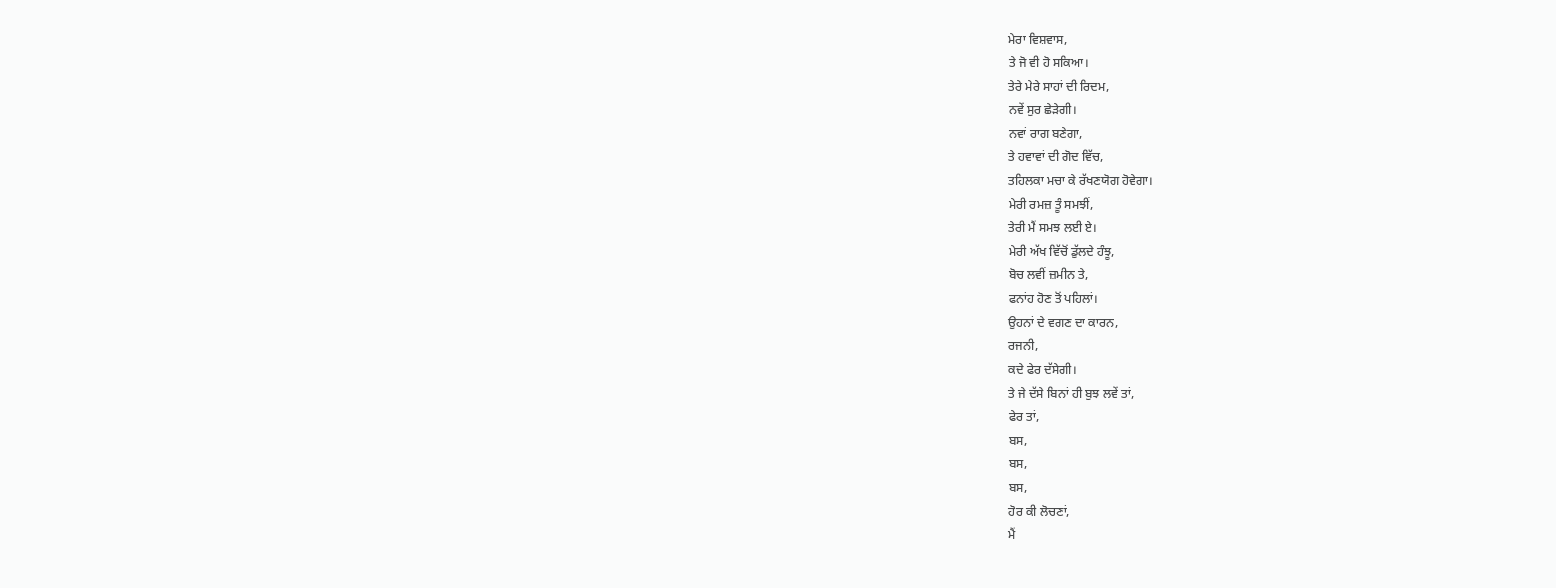ਮੇਰਾ ਵਿਸ਼ਵਾਸ,
ਤੇ ਜੋ ਵੀ ਹੋ ਸਕਿਆ।
ਤੇਰੇ ਮੇਰੇ ਸਾਹਾਂ ਦੀ ਰਿਦਮ,
ਨਵੇਂ ਸੁਰ ਛੇੜੇਗੀ।
ਨਵਾਂ ਰਾਗ ਬਣੇਗਾ,
ਤੇ ਹਵਾਵਾਂ ਦੀ ਗੋਦ ਵਿੱਚ,
ਤਹਿਲਕਾ ਮਚਾ ਕੇ ਰੱਖਣਯੋਗ ਹੋਵੇਗਾ।
ਮੇਰੀ ਰਮਜ਼ ਤੂੰ ਸਮਝੀਂ,
ਤੇਰੀ ਮੈਂ ਸਮਝ ਲਈ ਏ।
ਮੇਰੀ ਅੱਖ ਵਿੱਚੋਂ ਡੁੱਲਦੇ ਹੰਝੂ,
ਬੋਚ ਲਵੀਂ ਜ਼ਮੀਨ ਤੇ,
ਫਨਾਂਹ ਹੋਣ ਤੋਂ ਪਹਿਲਾਂ।
ਉਹਨਾਂ ਦੇ ਵਗਣ ਦਾ ਕਾਰਨ,
ਰਜਨੀ,
ਕਦੇ ਫੇਰ ਦੱਸੇਗੀ।
ਤੇ ਜੇ ਦੱਸੇ ਬਿਨਾਂ ਹੀ ਬੁਝ ਲਵੇਂ ਤਾਂ,
ਫੇਰ ਤਾਂ,
ਬਸ,
ਬਸ,
ਬਸ,
ਹੋਰ ਕੀ ਲੋਚਣਾਂ,
ਮੈਂ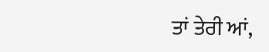ਤਾਂ ਤੇਰੀ ਆਂ,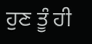ਹੁਣ ਤੂੰ ਹੀ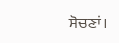ਸੋਚਣਾਂ।